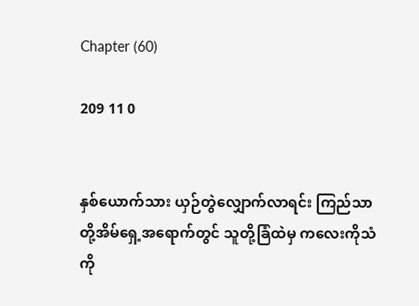Chapter (60)

209 11 0


နှစ်ယောက်သား ယှဉ်တွဲလျှောက်လာရင်း ကြည်သာတို့အိမ်ရှေ့အရောက်တွင် သူတို့ခြံထဲမှ ကလေးကိုသံကို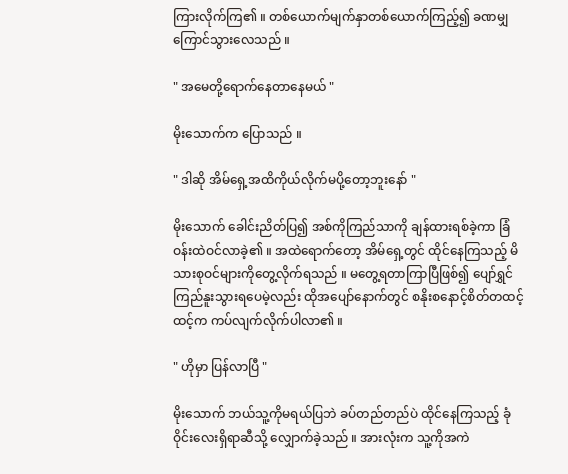ကြားလိုက်ကြ၏ ။ တစ်ယောက်မျက်နှာတစ်ယောက်ကြည့်၍ ခဏမျှကြောင်သွားလေသည် ။

" အမေတို့ရောက်နေတာနေမယ် "

မိုးသောက်က ပြောသည် ။

" ဒါဆို အိမ်ရှေ့အထိကိုယ်လိုက်မပို့တော့ဘူးနော် "

မိုးသောက် ခေါင်းညိတ်ပြ၍ အစ်ကိုကြည်သာကို ချန်ထားရစ်ခဲ့ကာ ခြံဝန်းထဲဝင်လာခဲ့၏ ။ အထဲရောက်တော့ အိမ်ရှေ့တွင် ထိုင်နေကြသည့် မိသားစုဝင်များကိုတွေ့လိုက်ရသည် ။ မတွေ့ရတာကြာပြီဖြစ်၍ ပျော်ရွှင်ကြည်နူးသွားရပေမဲ့လည်း ထိုအပျော်နောက်တွင် စနိုးစနောင့်စိတ်တထင့်ထင့်က ကပ်လျက်လိုက်ပါလာ၏ ။

" ဟိုမှာ ပြန်လာပြီ "

မိုးသောက် ဘယ်သူ့ကိုမရယ်ပြဘဲ ခပ်တည်တည်ပဲ ထိုင်နေကြသည့် ခုံဝိုင်းလေးရှိရာဆီသို့ လျှောက်ခဲ့သည် ။ အားလုံးက သူ့ကိုအကဲ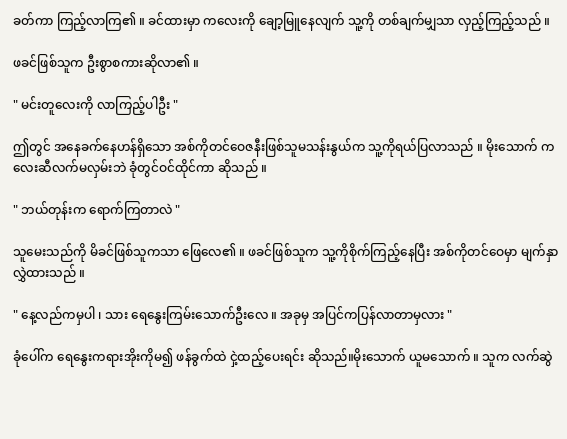ခတ်ကာ ကြည့်လာကြ၏ ။ ခင်ထားမှာ ကလေးကို ချော့မြူနေလျက် သူ့ကို တစ်ချက်မျှသာ လှည့်ကြည့်သည် ။

ဖခင်ဖြစ်သူက ဦးစွာစကားဆိုလာ၏ ။

" မင်းတူလေးကို လာကြည့်ပါဦး "

ဤတွင် အနေခက်နေဟန်ရှိသော အစ်ကိုတင်ဝေဇနီးဖြစ်သူမသန်းနွယ်က သူ့ကိုရယ်ပြလာသည် ။ မိုး‌သောက် ကလေးဆီလက်မလှမ်းဘဲ ခုံတွင်ဝင်ထိုင်ကာ ဆိုသည် ။

" ဘယ်တုန်းက ရောက်ကြတာလဲ "

သူမေးသည်ကို မိခင်ဖြစ်သူကသာ ဖြေလေ၏ ။ ဖခင်ဖြစ်သူက သူ့ကိုစိုက်ကြည့်နေပြီး အစ်ကိုတင်ဝေမှာ မျက်နှာလွှဲထားသည် ။

" နေ့လည်ကမှပါ ၊ သား ရေနွေးကြမ်းသောက်ဦးလေ ။ အခုမှ အပြင်ကပြန်လာတာမှလား "

ခုံပေါ်က ရေနွေးကရားအိုးကိုမ၍ ဖန်ခွက်ထဲ ငှဲ့ထည့်ပေးရင်း ဆိုသည်။မိုးသောက် ယူမသောက် ။ သူက လက်ဆွဲ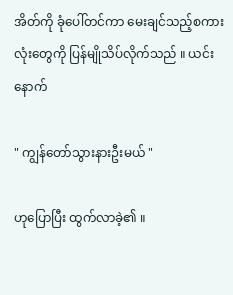အိတ်ကို ခုံပေါ်တင်ကာ မေးချင်သည့်စကားလုံးတွေကို ပြန်မျိုသိပ်လိုက်သည် ။ ယင်းနောက်

" ကျွန်တော်သွားနားဦးမယ် "

ဟုပြောပြီး ထွက်လာခဲ့၏ ။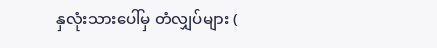နှလုံးသားပေါ်မှ တံလျှပ်များ (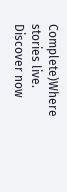Complete)Where stories live. Discover now